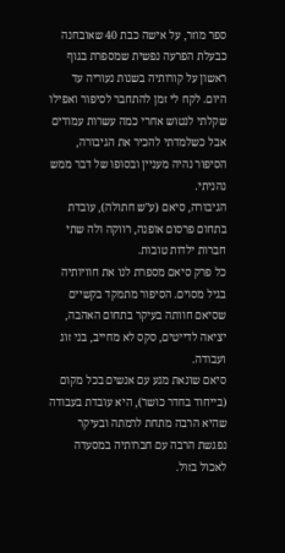ספר מוזר, על אישה כבת 40 שאובחנה כבעלת הפרעה נפשית שמספרת בגוף ראשון על קורותיה בשנות נעוריה עד היום. לקח לי זמן להתחבר לסיפור ואפילו שקלתי לנטוש אחרי כמה עשרות עמודים אבל כשלמדתי להכיר את הגיבורה, הסיפור נהיה מעניין ובסופו של דבר ממש נהניתי.
הגיבורה, סיאם (ע"ש חתולה), עובדת בתחום פרסום אופנה, רווקה ולה שתי חברות ילדות טובות.
כל פרק סיאם מספרת לנו את חוויותיה בגיל מסוים. הסיפור מתמקד בקשיים שסיאם חוותה בעיקר בתחום האהבה, יציאה לדייטים, סקס לא מחייב, בני זוג ועבודה.
סיאם שונאת מגע עם אנשים בכל מקום (בייחוד בחדר כושר), היא עובדת בעבודה שהיא הרבה מתחת לרמתה ובעיקר נפגשת הרבה עם חברותיה במסעדה לאכול בזול.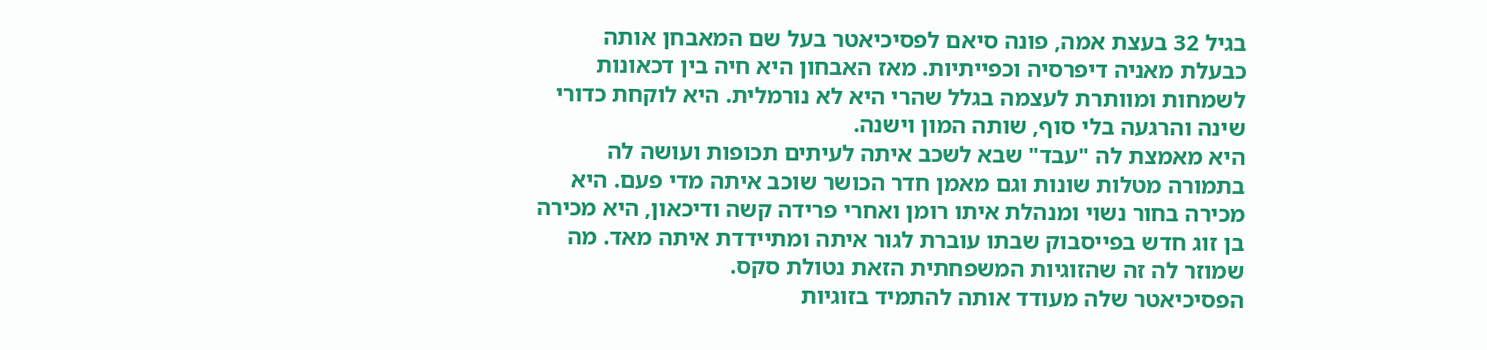בגיל 32 בעצת אמה, פונה סיאם לפסיכיאטר בעל שם המאבחן אותה כבעלת מאניה דיפרסיה וכפייתיות. מאז האבחון היא חיה בין דכאונות לשמחות ומוותרת לעצמה בגלל שהרי היא לא נורמלית. היא לוקחת כדורי שינה והרגעה בלי סוף, שותה המון וישנה.
היא מאמצת לה "עבד" שבא לשכב איתה לעיתים תכופות ועושה לה בתמורה מטלות שונות וגם מאמן חדר הכושר שוכב איתה מדי פעם. היא מכירה בחור נשוי ומנהלת איתו רומן ואחרי פרידה קשה ודיכאון, היא מכירה בן זוג חדש בפייסבוק שבתו עוברת לגור איתה ומתיידדת איתה מאד. מה שמוזר לה זה שהזוגיות המשפחתית הזאת נטולת סקס.
הפסיכיאטר שלה מעודד אותה להתמיד בזוגיות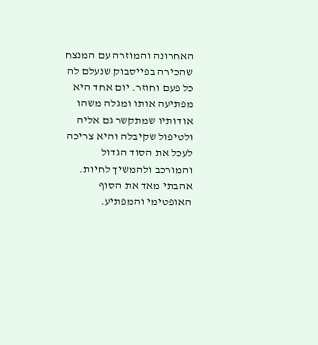האחרונה והמוזרה עם המנצח שהכירה בפייסבוק שנעלם לה כל פעם וחוזר. יום אחד היא מפתיעה אותו ומגלה משהו אודותיו שמתקשר גם אליה ולטיפול שקיבלה והיא צריכה לעכל את הסוד הגדול והמורכב ולהמשיך לחיות.
אהבתי מאד את הסוף האופטימי והמפתיע.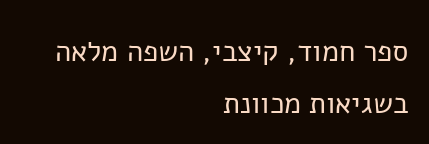ספר חמוד, קיצבי, השפה מלאה בשגיאות מכוונת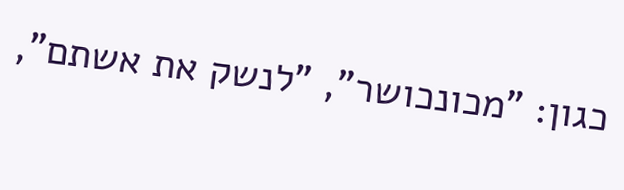כגון: "מכונכושר", "לנשק את אשתם",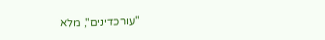"עורכדינים", מלא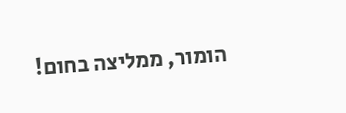הומור, ממליצה בחום!